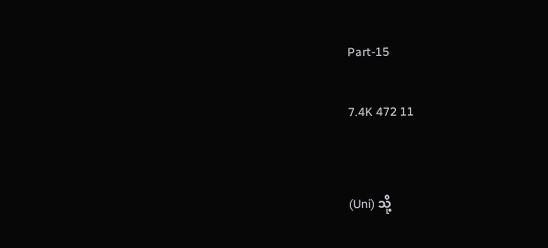Part-15

7.4K 472 11


(Uni) သို့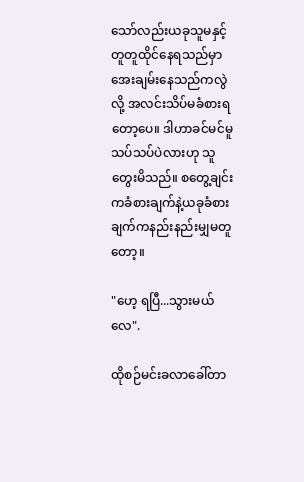သော်လည်းယခုသူမနှင့်တူတူထိုင်နေရသည်မှာအေးချမ်းနေသည်ကလွဲလို့ အလင်းသိပ်မခံစားရတော့ပေ။ ဒါဟာခင်မင်မူသပ်သပ်ပဲလားဟု သူတွေးမိသည်။ စတွေ့ချင်းကခံစားချက်နဲ့ယခုခံစားချက်ကနည်းနည်းမျှမတူတော့။

"ဟေ့ ရပြီ...သွားမယ်လေ".

ထိုစဉ်မင်းခလာခေါ်တာ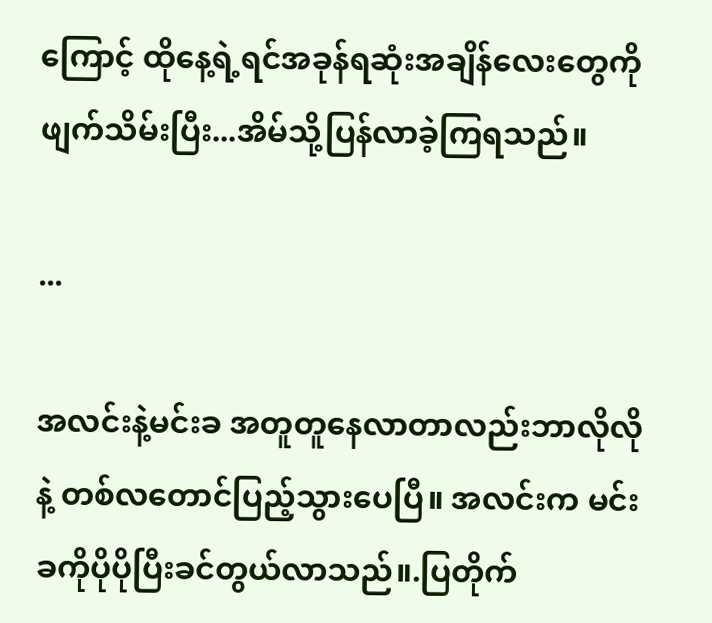ကြောင့် ထိုနေ့ရဲ့ရင်အခုန်ရဆုံးအချိန်လေးတွေကိုဖျက်သိမ်းပြီး...အိမ်သို့ပြန်လာခဲ့ကြရသည်။

...

အလင်းနဲ့မင်းခ အတူတူနေလာတာလည်းဘာလိုလိုနဲ့ တစ်လတောင်ပြည့်သွားပေပြီ။ အလင်းက မင်းခကိုပိုပိုပြီးခင်တွယ်လာသည်။.ပြတိုက်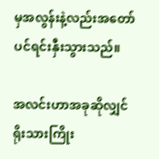မှအလွန်းနဲ့လည်းအတော်ပင်ရင်းနှီးသွားသည်။

အလင်းဟာအခုဆိုလျှင် ရိုးသားကြိုး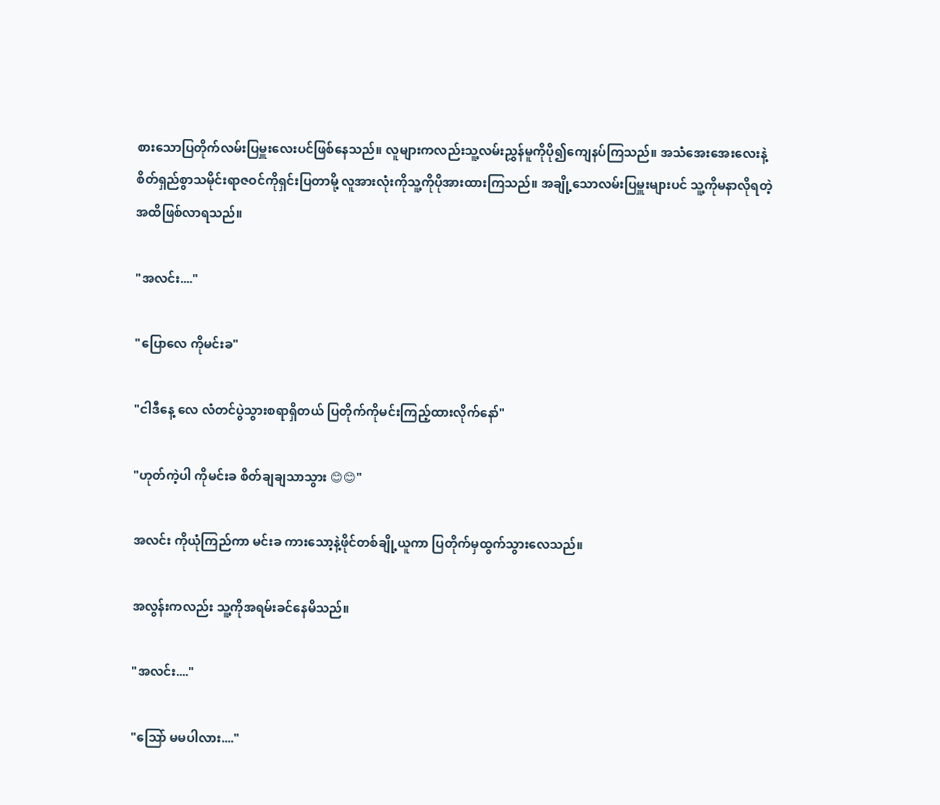စားသောပြတိုက်လမ်းပြမှူးလေးပင်ဖြစ်နေသည်။ လူများကလည်းသူ့လမ်းညွှန်မူကိုပို၍ကျေနပ်ကြသည်။ အသံအေးအေးလေးနဲ့ စိတ်ရှည်စွာသမိုင်းရာဇဝင်ကိုရှင်းပြတာမို့ လူအားလုံးကိုသူ့ကိုပိုအားထားကြသည်။ အချို့သောလမ်းပြမှူးများပင် သူ့ကိုမနာလိုရတဲ့အထိဖြစ်လာရသည်။

"အလင်း...."

"ပြောလေ ကိုမင်းခ"

"ငါဒီနေ့ လေ လံတင်ပွဲသွားစရာရှိတယ် ပြတိုက်ကိုမင်းကြည့်ထားလိုက်နော်"

"ဟုတ်ကဲ့ပါ ကိုမင်းခ စိတ်ချချသာသွား 😊😊"

အလင်း ကိုယုံကြည်ကာ မင်းခ ကားသော့နဲ့ဖိုင်တစ်ချို့ယူကာ ပြတိုက်မှထွက်သွားလေသည်။

အလွန်းကလည်း သူ့ကိုအရမ်းခင်နေမိသည်။

"အလင်း...."

"သြော် မမပါလား...."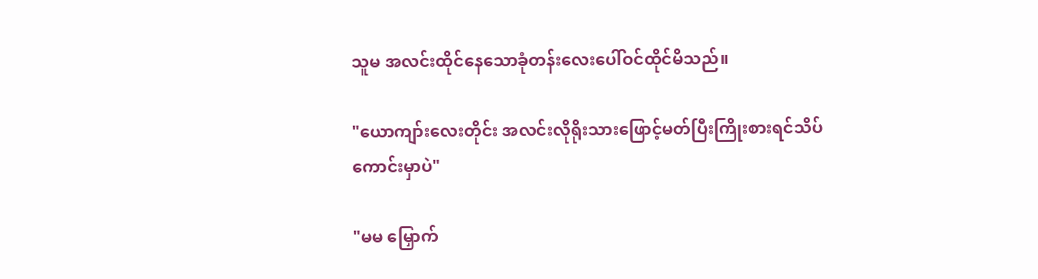သူမ အလင်းထိုင်နေသောခုံတန်းလေးပေါ်ဝင်ထိုင်မိသည်။

"ယောကျာ်းလေးတိုင်း အလင်းလိုရိုးသားဖြောင့်မတ်ပြီးကြိုးစားရင်သိပ်ကောင်းမှာပဲ"

"မမ မြှောက်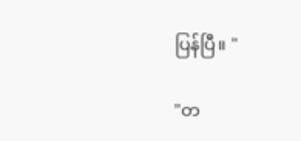ပြန်ပြီ။ "

"တ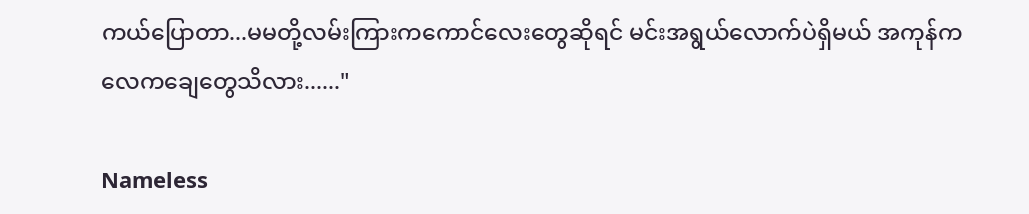ကယ်ပြောတာ...မမတို့လမ်းကြားကကောင်လေးတွေဆိုရင် မင်းအရွယ်လောက်ပဲရှိမယ် အကုန်ကလေကချေတွေသိလား......"

Nameless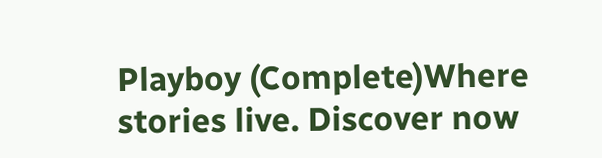Playboy (Complete)Where stories live. Discover now